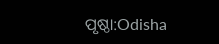ପୃଷ୍ଠା:Odisha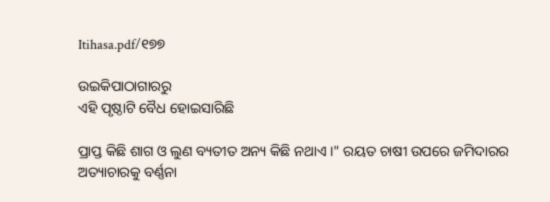Itihasa.pdf/୧୭୭

ଉଇକିପାଠାଗାର‌ରୁ
ଏହି ପୃଷ୍ଠାଟି ବୈଧ ହୋଇସାରିଛି

ପ୍ରାପ୍ତ କିଛି ଶାଗ ଓ ଲୁଣ ବ୍ୟତୀତ ଅନ୍ୟ କିଛି ନଥାଏ ।" ରୟତ ଚାଷୀ ଉପରେ ଜମିଦାରର ଅତ୍ୟାଚାରକୁ ବର୍ଣ୍ଣନା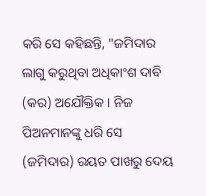କରି ସେ କହିଛନ୍ତି, "ଜମିଦାର ଲାଗୁ କରୁଥିବା ଅଧିକାଂଶ ଦାବି (କର) ଅଯୌକ୍ତିକ । ନିଜ ପିଅନମାନଙ୍କୁ ଧରି ସେ (ଜମିଦାର) ରୟତ ପାଖରୁ ଦେୟ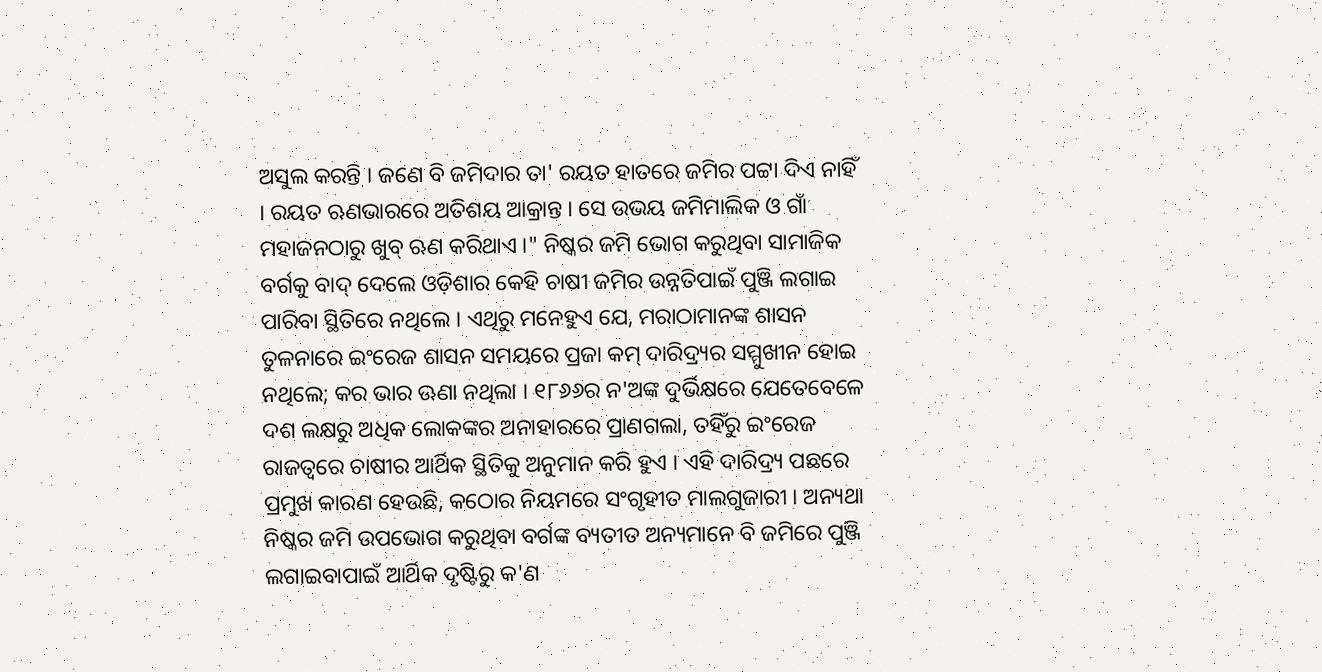ଅସୁଲ କରନ୍ତି । ଜଣେ ବି ଜମିଦାର ତା' ରୟତ ହାତରେ ଜମିର ପଟ୍ଟା ଦିଏ ନାହିଁ । ରୟତ ଋଣଭାରରେ ଅତିଶୟ ଆକ୍ରାନ୍ତ । ସେ ଉଭୟ ଜମିମାଲିକ ଓ ଗାଁ ମହାଜନଠାରୁ ଖୁବ୍‍ ଋଣ କରିଥାଏ ।" ନିଷ୍କର ଜମି ଭୋଗ କରୁଥିବା ସାମାଜିକ ବର୍ଗକୁ ବାଦ୍‍ ଦେଲେ ଓଡ଼ିଶାର କେହି ଚାଷୀ ଜମିର ଉନ୍ନତିପାଇଁ ପୁଞ୍ଜି ଲଗାଇ ପାରିବା ସ୍ଥିତିରେ ନଥିଲେ । ଏଥିରୁ ମନେହୁଏ ଯେ, ମରାଠାମାନଙ୍କ ଶାସନ ତୁଳନାରେ ଇଂରେଜ ଶାସନ ସମୟରେ ପ୍ରଜା କମ୍‍ ଦାରିଦ୍ର୍ୟର ସମ୍ମୁଖୀନ ହୋଇ ନଥିଲେ; କର ଭାର ଊଣା ନଥିଲା । ୧୮୬୬ର ନ'ଅଙ୍କ ଦୁର୍ଭିକ୍ଷରେ ଯେତେବେଳେ ଦଶ ଲକ୍ଷରୁ ଅଧିକ ଲୋକଙ୍କର ଅନାହାରରେ ପ୍ରାଣଗଲା, ତହିଁରୁ ଇଂରେଜ ରାଜତ୍ୱରେ ଚାଷୀର ଆର୍ଥିକ ସ୍ଥିତିକୁ ଅନୁମାନ କରି ହୁଏ । ଏହି ଦାରିଦ୍ର୍ୟ ପଛରେ ପ୍ରମୁଖ କାରଣ ହେଉଛି, କଠୋର ନିୟମରେ ସଂଗୃହୀତ ମାଲଗୁଜାରୀ । ଅନ୍ୟଥା ନିଷ୍କର ଜମି ଉପଭୋଗ କରୁଥିବା ବର୍ଗଙ୍କ ବ୍ୟତୀତ ଅନ୍ୟମାନେ ବି ଜମିରେ ପୁଞ୍ଜି ଲଗାଇବାପାଇଁ ଆର୍ଥିକ ଦୃଷ୍ଟିରୁ କ'ଣ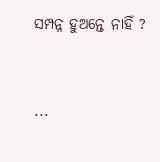ସମ୍ପନ୍ନ ହୁଅନ୍ତେ ନାହିଁ ?


...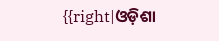{{right|ଓଡ଼ିଶା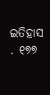ଇତିହାସ . ୧୭୭